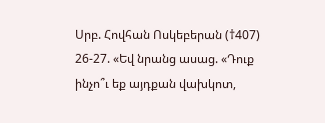Սրբ. Հովհան Ոսկեբերան (†407)
26-27. «Եվ նրանց ասաց. «Դուք ինչո՞ւ եք այդքան վախկոտ,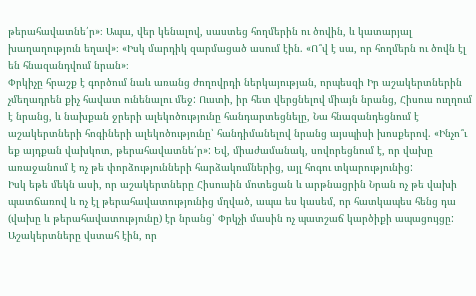թերահավատնե՛ր»։ Ապա, վեր կենալով, սաստեց հողմերին ու ծովին, և կատարյալ խաղաղություն եղավ»։ «Իսկ մարդիկ զարմացած ասում էին. «Ո՞վ է սա, որ հողմերն ու ծովն էլ են հնազանդվում նրան»։
Փրկիչը հրաշք է գործում նաև առանց ժողովրդի ներկայության, որպեսզի Իր աշակերտներին չմեղադրեն քիչ հավատ ունենալու մեջ: Ուստի, իր հետ վերցնելով միայն նրանց, Հիսուս ուղղում է նրանց, և նախքան ջրերի ալեկոծությունը հանդարտեցնելը, Նա հնազանդեցնում է աշակերտների հոգիների ալեկոծությունը՝ հանդիմանելով նրանց այսպիսի խոսքերով. «Ինչո՞ւ եք այդքան վախկոտ, թերահավատնե՛ր»: Եվ, միաժամանակ, սովորեցնում է, որ վախը առաջանում է ոչ թե փորձությունների հարձակումներից, այլ հոգու տկարությունից:
Իսկ եթե մեկն ասի, որ աշակերտները Հիսուսին մոտեցան և արթնացրին Նրան ոչ թե վախի պատճառով և ոչ էլ թերահավատությունից մղված, ապա ես կասեմ, որ հատկապես հենց դա (վախը և թերահավատությունը) էր նրանց՝ Փրկչի մասին ոչ պատշաճ կարծիքի ապացույցը:
Աշակերտները վստահ էին, որ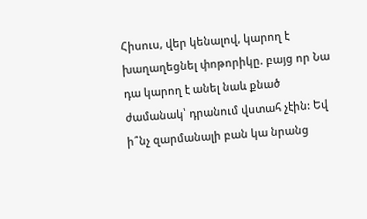Հիսուս, վեր կենալով, կարող է խաղաղեցնել փոթորիկը. բայց որ Նա դա կարող է անել նաև քնած ժամանակ՝ դրանում վստահ չէին: Եվ ի՞նչ զարմանալի բան կա նրանց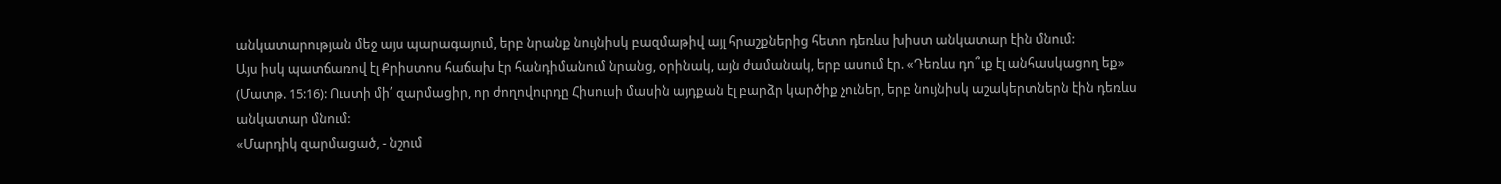անկատարության մեջ այս պարագայում, երբ նրանք նույնիսկ բազմաթիվ այլ հրաշքներից հետո դեռևս խիստ անկատար էին մնում:
Այս իսկ պատճառով էլ Քրիստոս հաճախ էր հանդիմանում նրանց, օրինակ, այն ժամանակ, երբ ասում էր. «Դեռևս դո՞ւք էլ անհասկացող եք» (Մատթ. 15:16): Ուստի մի՛ զարմացիր, որ ժողովուրդը Հիսուսի մասին այդքան էլ բարձր կարծիք չուներ, երբ նույնիսկ աշակերտներն էին դեռևս անկատար մնում:
«Մարդիկ զարմացած, - նշում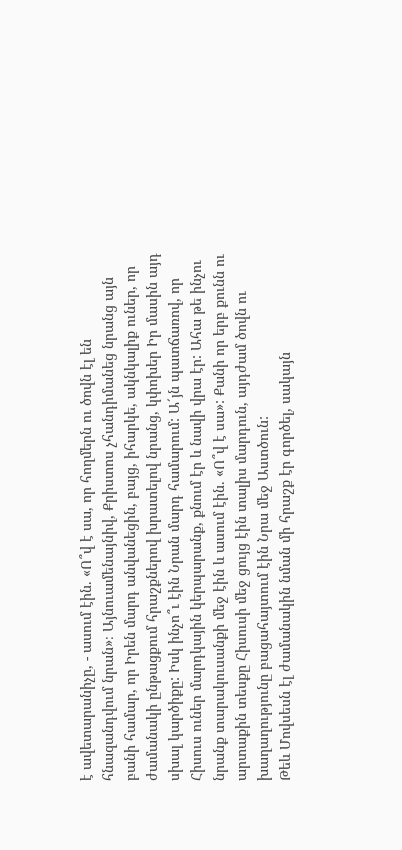է ավետարանիչը, - ասում էին. «Ո՞վ է սա, որ հողմերն ու ծովն էլ են հնազանդվում նրան»։ Այնուամենայնիվ, Քրիստոս չհանդիմանեց նրանց այն բանի համար, որ Իրեն մարդ անվանեցին, բայց, իհարկե, ակնկալիք ուներ, որ ժամանակի ընթացքում հրաշքներով խրատելով նրանց, կփոխեր Իր մասին այդ սխալ կարծիքը: Իսկ ինչո՞ւ էին Նրան մարդ համարում: Ա´յն պատճառով, որ Հիսուս ուներ մարդկային կերպարանք, քնում էր և նավի վրա էր: Ահա թե ինչու նրանք տարակուսանքի մեջ էին և ասում էին. «Ո՞վ է սա»: Քանի որ երբ քունն ու արտաքին տեսքը Հիսուսի մեջ ցույց էին տալիս մարդուն, այդժամ ծովն ու խաղաղությունը բացահայտում էին Նրա մեջ Աստծուն:
Թեև Մովսեսն էլ ժամանակին նման մի հրաշք էր գործել, սակայն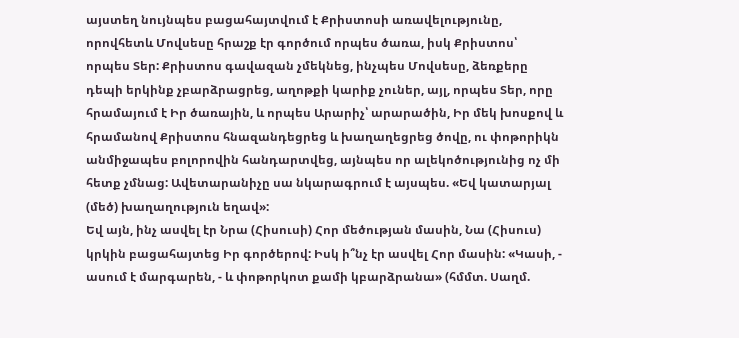այստեղ նույնպես բացահայտվում է Քրիստոսի առավելությունը, որովհետև Մովսեսը հրաշք էր գործում որպես ծառա, իսկ Քրիստոս՝ որպես Տեր: Քրիստոս գավազան չմեկնեց, ինչպես Մովսեսը, ձեռքերը դեպի երկինք չբարձրացրեց, աղոթքի կարիք չուներ, այլ, որպես Տեր, որը հրամայում է Իր ծառային, և որպես Արարիչ՝ արարածին, Իր մեկ խոսքով և հրամանով Քրիստոս հնազանդեցրեց և խաղաղեցրեց ծովը, ու փոթորիկն անմիջապես բոլորովին հանդարտվեց, այնպես որ ալեկոծությունից ոչ մի հետք չմնաց: Ավետարանիչը սա նկարագրում է այսպես. «Եվ կատարյալ (մեծ) խաղաղություն եղավ»:
Եվ այն, ինչ ասվել էր Նրա (Հիսուսի) Հոր մեծության մասին, Նա (Հիսուս) կրկին բացահայտեց Իր գործերով: Իսկ ի՞նչ էր ասվել Հոր մասին: «Կասի, - ասում է մարգարեն, - և փոթորկոտ քամի կբարձրանա» (հմմտ. Սաղմ.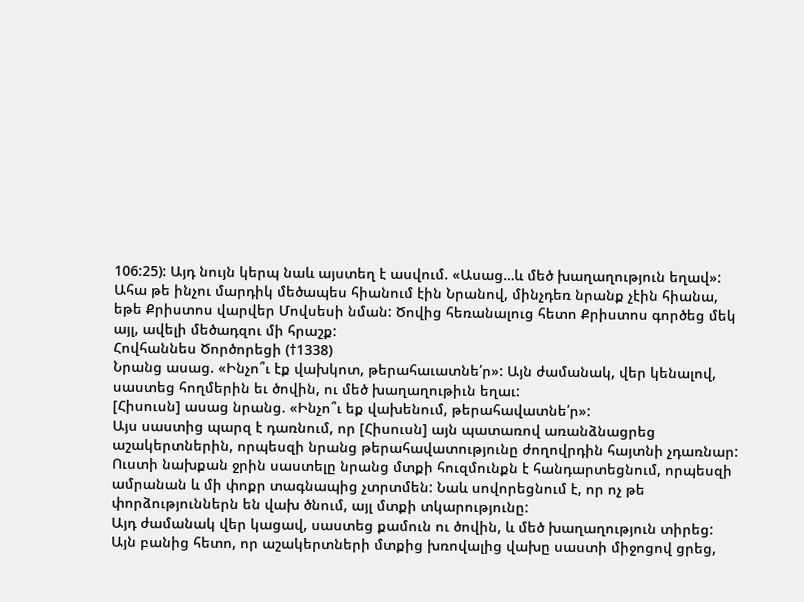106:25): Այդ նույն կերպ նաև այստեղ է ասվում. «Ասաց…և մեծ խաղաղություն եղավ»:
Ահա թե ինչու մարդիկ մեծապես հիանում էին Նրանով, մինչդեռ նրանք չէին հիանա, եթե Քրիստոս վարվեր Մովսեսի նման: Ծովից հեռանալուց հետո Քրիստոս գործեց մեկ այլ, ավելի մեծադզու մի հրաշք:
Հովհաննես Ծործորեցի (†1338)
Նրանց ասաց. «Ինչո՞ւ էք վախկոտ, թերահաւատնե՛ր»: Այն ժամանակ, վեր կենալով, սաստեց հողմերին եւ ծովին, ու մեծ խաղաղութիւն եղաւ:
[Հիսուսն] ասաց նրանց. «Ինչո՞ւ եք վախենում, թերահավատնե՛ր»:
Այս սաստից պարզ է դառնում, որ [Հիսուսն] այն պատառով առանձնացրեց աշակերտներին, որպեսզի նրանց թերահավատությունը ժողովրդին հայտնի չդառնար: Ուստի նախքան ջրին սաստելը նրանց մտքի հուզմունքն է հանդարտեցնում, որպեսզի ամրանան և մի փոքր տագնապից չտրտմեն: Նաև սովորեցնում է, որ ոչ թե փորձություններն են վախ ծնում, այլ մտքի տկարությունը:
Այդ ժամանակ վեր կացավ, սաստեց քամուն ու ծովին, և մեծ խաղաղություն տիրեց:
Այն բանից հետո, որ աշակերտների մտքից խռովալից վախը սաստի միջոցով ցրեց,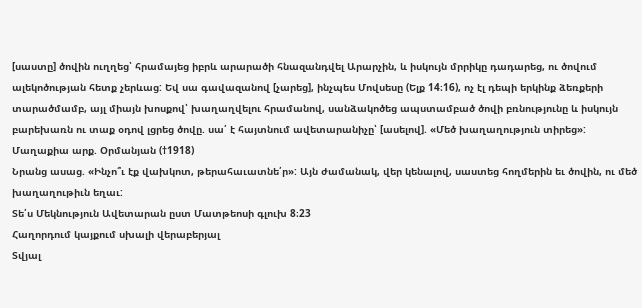[սաստը] ծովին ուղղեց՝ հրամայեց իբրև արարածի հնազանդվել Արարչին, և իսկույն մրրիկը դադարեց, ու ծովում ալեկոծության հետք չերևաց: Եվ սա գավազանով [չարեց], ինչպես Մովսեսը (Ելք 14։16), ոչ էլ դեպի երկինք ձեռքերի տարածմամբ, այլ միայն խոսքով՝ խաղաղվելու հրամանով, սանձակոծեց ապստամբած ծովի բռնությունը և իսկույն բարեխառն ու տաք օդով լցրեց ծովը. սա՛ է հայտնում ավետարանիչը՝ [ասելով]. «Մեծ խաղաղություն տիրեց»:
Մաղաքիա արք. Օրմանյան (†1918)
Նրանց ասաց. «Ինչո՞ւ էք վախկոտ, թերահաւատնե՛ր»: Այն ժամանակ, վեր կենալով, սաստեց հողմերին եւ ծովին, ու մեծ խաղաղութիւն եղաւ:
Տե՛ս Մեկնություն Ավետարան ըստ Մատթեոսի գլուխ 8։23
Հաղորդում կայքում սխալի վերաբերյալ
Տվյալ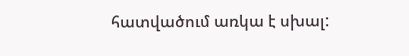հատվածում առկա է սխալ: